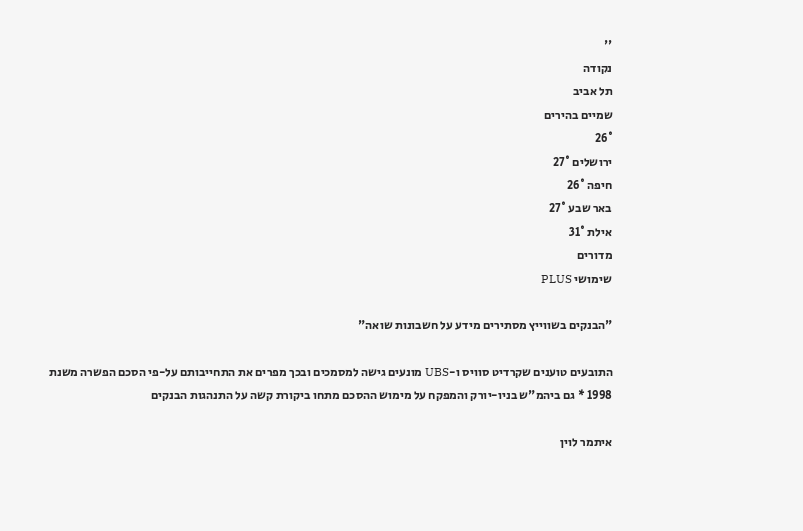''
נקודה
תל אביב
שמיים בהירים
26°
ירושלים 27°
חיפה 26°
באר שבע 27°
אילת 31°
מדורים
שימושי PLUS

"הבנקים בשווייץ מסתירים מידע על חשבונות שואה"

התובעים טוענים שקרדיט סוויס ו-UBS מונעים גישה למסמכים ובכך מפרים את התחייבותם על-פי הסכם הפשרה משנת 1998 * גם ביהמ"ש בניו-יורק והמפקח על מימוש ההסכם מתחו ביקורת קשה על התנהגות הבנקים

איתמר לוין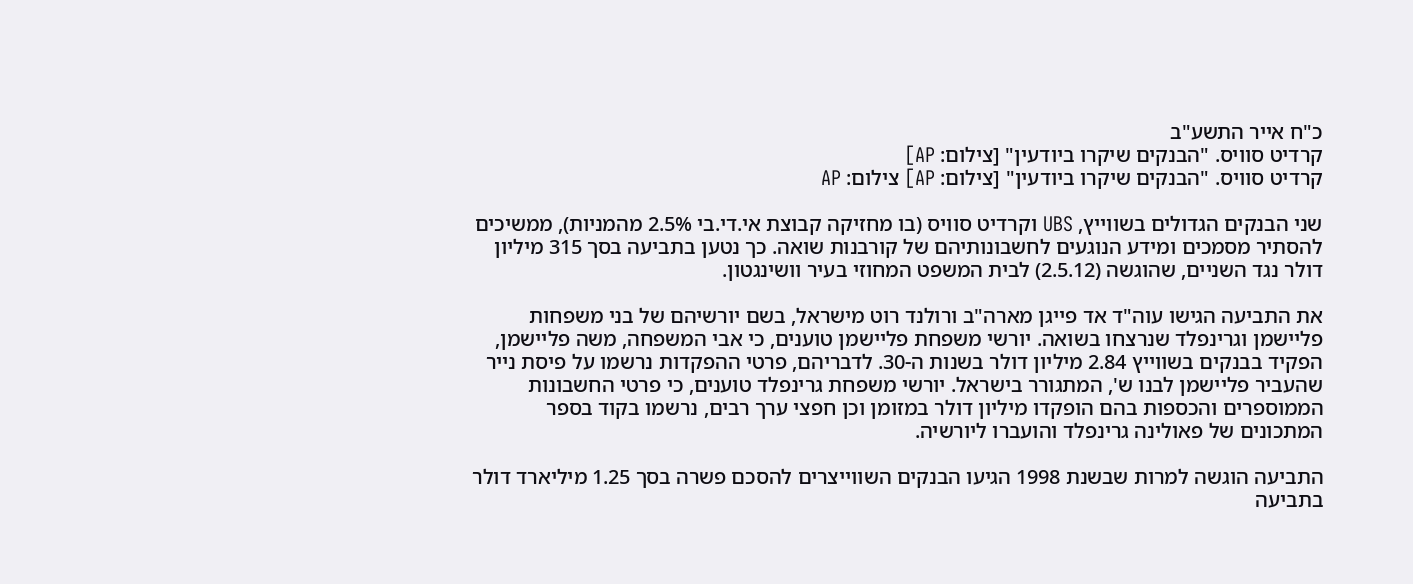כ"ח אייר התשע"ב
קרדיט סוויס. "הבנקים שיקרו ביודעין" [צילום: AP]
קרדיט סוויס. "הבנקים שיקרו ביודעין" [צילום: AP] צילום: AP

שני הבנקים הגדולים בשווייץ, UBS וקרדיט סוויס (בו מחזיקה קבוצת אי.די.בי 2.5% מהמניות), ממשיכים להסתיר מסמכים ומידע הנוגעים לחשבונותיהם של קורבנות שואה. כך נטען בתביעה בסך 315 מיליון דולר נגד השניים, שהוגשה (2.5.12) לבית המשפט המחוזי בעיר וושינגטון.

את התביעה הגישו עוה"ד אד פייגן מארה"ב ורולנד רוט מישראל, בשם יורשיהם של בני משפחות פליישמן וגרינפלד שנרצחו בשואה. יורשי משפחת פליישמן טוענים, כי אבי המשפחה, משה פליישמן, הפקיד בבנקים בשווייץ 2.84 מיליון דולר בשנות ה-30. לדבריהם, פרטי ההפקדות נרשמו על פיסת נייר שהעביר פליישמן לבנו ש', המתגורר בישראל. יורשי משפחת גרינפלד טוענים, כי פרטי החשבונות הממוספרים והכספות בהם הופקדו מיליון דולר במזומן וכן חפצי ערך רבים, נרשמו בקוד בספר המתכונים של פאולינה גרינפלד והועברו ליורשיה.

התביעה הוגשה למרות שבשנת 1998 הגיעו הבנקים השווייצרים להסכם פשרה בסך 1.25 מיליארד דולר בתביעה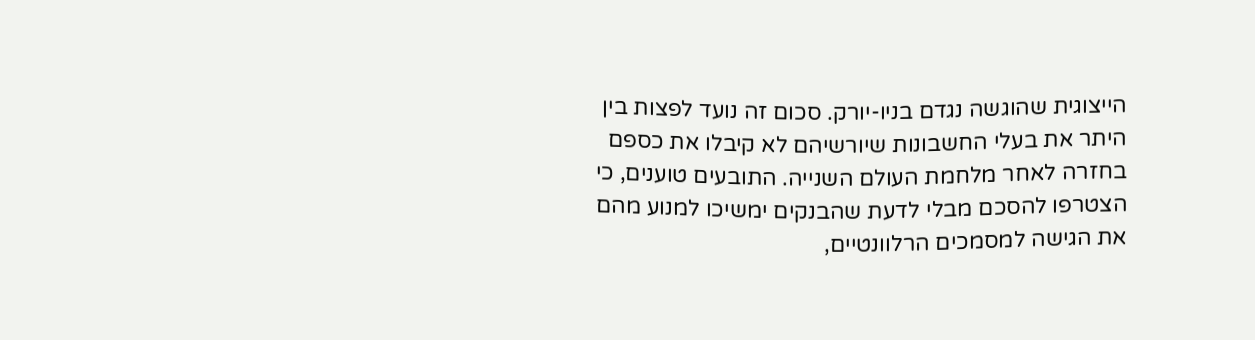הייצוגית שהוגשה נגדם בניו-יורק. סכום זה נועד לפצות בין היתר את בעלי החשבונות שיורשיהם לא קיבלו את כספם בחזרה לאחר מלחמת העולם השנייה. התובעים טוענים, כי הצטרפו להסכם מבלי לדעת שהבנקים ימשיכו למנוע מהם את הגישה למסמכים הרלוונטיים,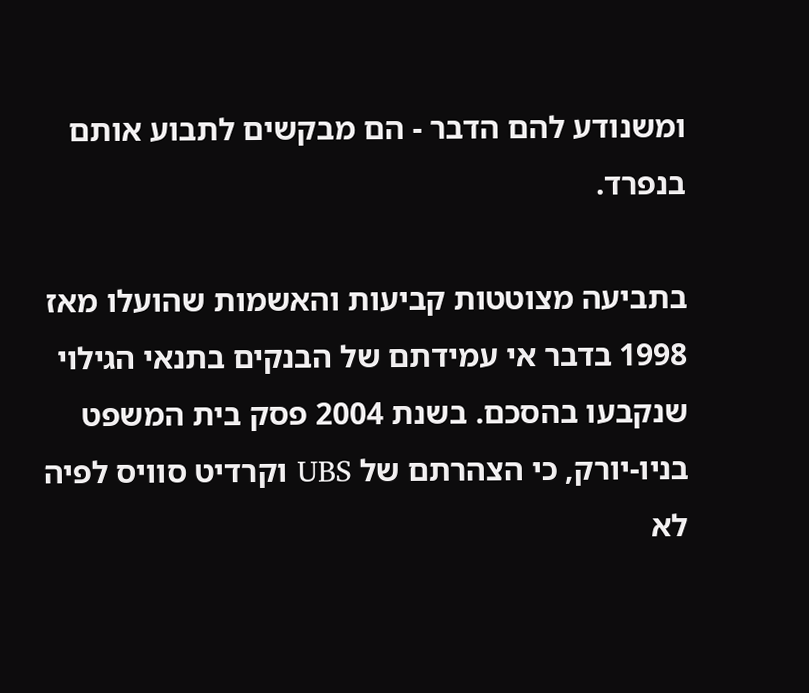ומשנודע להם הדבר - הם מבקשים לתבוע אותם בנפרד.

בתביעה מצוטטות קביעות והאשמות שהועלו מאז 1998 בדבר אי עמידתם של הבנקים בתנאי הגילוי שנקבעו בהסכם. בשנת 2004 פסק בית המשפט בניו-יורק, כי הצהרתם של UBS וקרדיט סוויס לפיה לא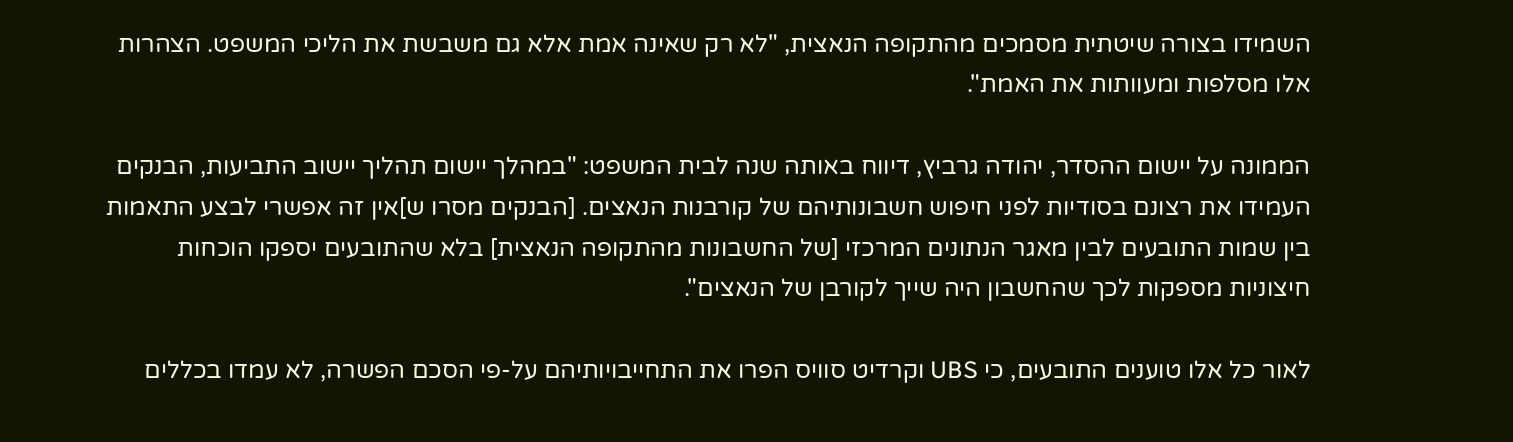השמידו בצורה שיטתית מסמכים מהתקופה הנאצית, "לא רק שאינה אמת אלא גם משבשת את הליכי המשפט. הצהרות אלו מסלפות ומעוותות את האמת".

הממונה על יישום ההסדר, יהודה גרביץ, דיווח באותה שנה לבית המשפט: "במהלך יישום תהליך יישוב התביעות, הבנקים העמידו את רצונם בסודיות לפני חיפוש חשבונותיהם של קורבנות הנאצים. [הבנקים מסרו ש]אין זה אפשרי לבצע התאמות בין שמות התובעים לבין מאגר הנתונים המרכזי [של החשבונות מהתקופה הנאצית] בלא שהתובעים יספקו הוכחות חיצוניות מספקות לכך שהחשבון היה שייך לקורבן של הנאצים".

לאור כל אלו טוענים התובעים, כי UBS וקרדיט סוויס הפרו את התחייבויותיהם על-פי הסכם הפשרה, לא עמדו בכללים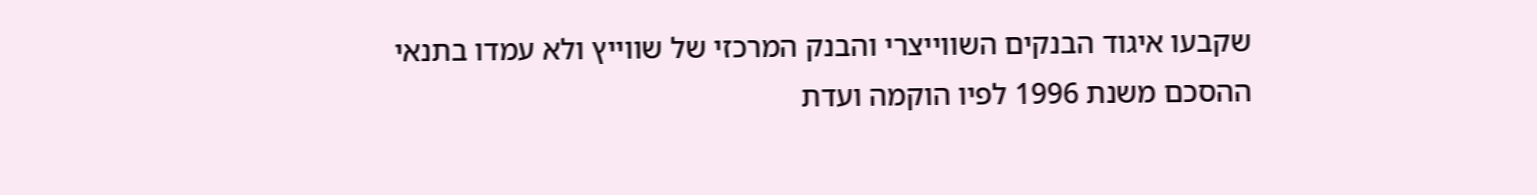שקבעו איגוד הבנקים השווייצרי והבנק המרכזי של שווייץ ולא עמדו בתנאי ההסכם משנת 1996 לפיו הוקמה ועדת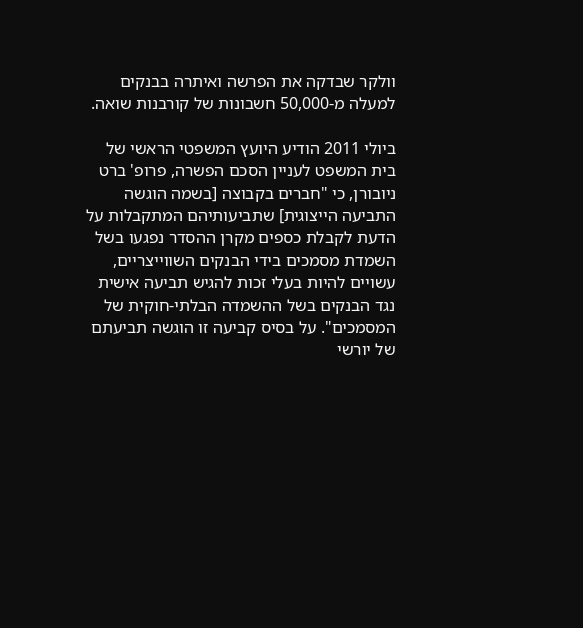וולקר שבדקה את הפרשה ואיתרה בבנקים למעלה מ-50,000 חשבונות של קורבנות שואה.

ביולי 2011 הודיע היועץ המשפטי הראשי של בית המשפט לעניין הסכם הפשרה, פרופ' ברט ניובורן, כי "חברים בקבוצה [בשמה הוגשה התביעה הייצוגית] שתביעותיהם המתקבלות על הדעת לקבלת כספים מקרן ההסדר נפגעו בשל השמדת מסמכים בידי הבנקים השווייצריים, עשויים להיות בעלי זכות להגיש תביעה אישית נגד הבנקים בשל ההשמדה הבלתי-חוקית של המסמכים". על בסיס קביעה זו הוגשה תביעתם של יורשי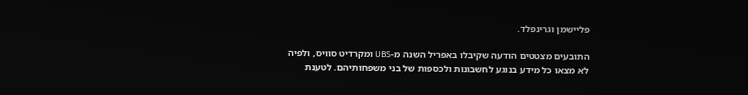פליישמן וגרינפלד.

התובעים מצטטים הודעה שקיבלו באפריל השנה מ-UBS ומקרדיט סוויס, ולפיה לא מצאו כל מידע בנוגע לחשבונות ולכספות של בני משפחותיהם. לטענת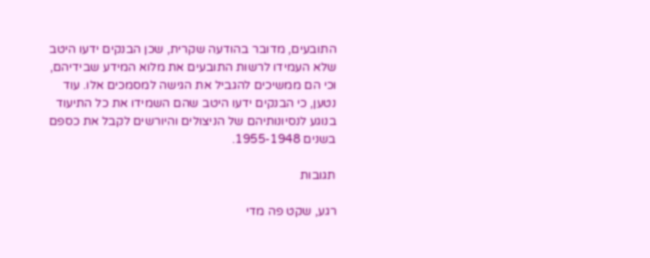התובעים, מדובר בהודעה שקרית, שכן הבנקים ידעו היטב שלא העמידו לרשות התובעים את מלוא המידע שבידיהם, וכי הם ממשיכים להגביל את הגישה למסמכים אלו. עוד נטען, כי הבנקים ידעו היטב שהם השמידו את כל התיעוד בנוגע לנסיונותיהם של הניצולים והיורשים לקבל את כספם בשנים 1955-1948.

תגובות

רגע, שקט פה מדי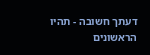דעתך חשובה - תהיו הראשונים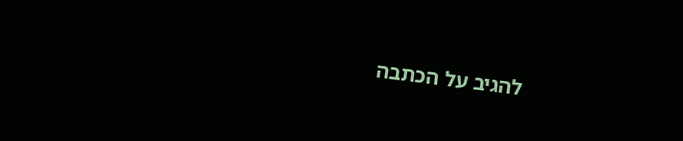להגיב על הכתבה